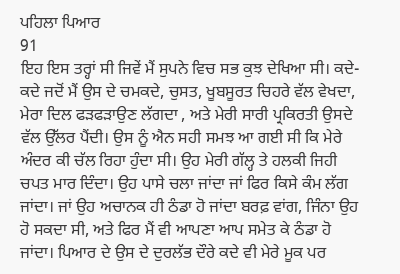ਪਹਿਲਾ ਪਿਆਰ
91
ਇਹ ਇਸ ਤਰ੍ਹਾਂ ਸੀ ਜਿਵੇਂ ਮੈਂ ਸੁਪਨੇ ਵਿਚ ਸਭ ਕੁਝ ਦੇਖਿਆ ਸੀ। ਕਦੇ-ਕਦੇ ਜਦੋਂ ਮੈਂ ਉਸ ਦੇ ਚਮਕਦੇ, ਚੁਸਤ, ਖੂਬਸੂਰਤ ਚਿਹਰੇ ਵੱਲ ਵੇਖਦਾ, ਮੇਰਾ ਦਿਲ ਫੜਫੜਾਉਣ ਲੱਗਦਾ , ਅਤੇ ਮੇਰੀ ਸਾਰੀ ਪ੍ਰਕਿਰਤੀ ਉਸਦੇ ਵੱਲ ਉੱਲਰ ਪੈਂਦੀ। ਉਸ ਨੂੰ ਐਨ ਸਹੀ ਸਮਝ ਆ ਗਈ ਸੀ ਕਿ ਮੇਰੇ ਅੰਦਰ ਕੀ ਚੱਲ ਰਿਹਾ ਹੁੰਦਾ ਸੀ। ਉਹ ਮੇਰੀ ਗੱਲ੍ਹ ਤੇ ਹਲਕੀ ਜਿਹੀ ਚਪਤ ਮਾਰ ਦਿੰਦਾ। ਉਹ ਪਾਸੇ ਚਲਾ ਜਾਂਦਾ ਜਾਂ ਫਿਰ ਕਿਸੇ ਕੰਮ ਲੱਗ ਜਾਂਦਾ। ਜਾਂ ਉਹ ਅਚਾਨਕ ਹੀ ਠੰਡਾ ਹੋ ਜਾਂਦਾ ਬਰਫ਼ ਵਾਂਗ, ਜਿੰਨਾ ਉਹ ਹੋ ਸਕਦਾ ਸੀ, ਅਤੇ ਫਿਰ ਮੈਂ ਵੀ ਆਪਣਾ ਆਪ ਸਮੇਤ ਕੇ ਠੰਡਾ ਹੋ ਜਾਂਦਾ। ਪਿਆਰ ਦੇ ਉਸ ਦੇ ਦੁਰਲੱਭ ਦੌਰੇ ਕਦੇ ਵੀ ਮੇਰੇ ਮੂਕ ਪਰ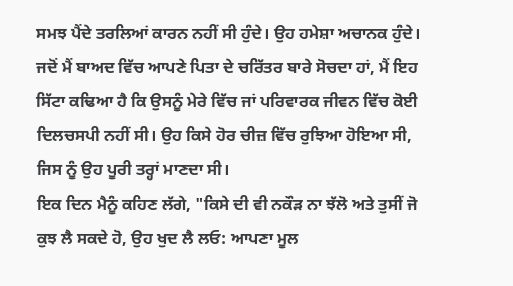ਸਮਝ ਪੈਂਦੇ ਤਰਲਿਆਂ ਕਾਰਨ ਨਹੀਂ ਸੀ ਹੁੰਦੇ। ਉਹ ਹਮੇਸ਼ਾ ਅਚਾਨਕ ਹੁੰਦੇ। ਜਦੋਂ ਮੈਂ ਬਾਅਦ ਵਿੱਚ ਆਪਣੇ ਪਿਤਾ ਦੇ ਚਰਿੱਤਰ ਬਾਰੇ ਸੋਚਦਾ ਹਾਂ, ਮੈਂ ਇਹ ਸਿੱਟਾ ਕਢਿਆ ਹੈ ਕਿ ਉਸਨੂੰ ਮੇਰੇ ਵਿੱਚ ਜਾਂ ਪਰਿਵਾਰਕ ਜੀਵਨ ਵਿੱਚ ਕੋਈ ਦਿਲਚਸਪੀ ਨਹੀਂ ਸੀ। ਉਹ ਕਿਸੇ ਹੋਰ ਚੀਜ਼ ਵਿੱਚ ਰੁਝਿਆ ਹੋਇਆ ਸੀ, ਜਿਸ ਨੂੰ ਉਹ ਪੂਰੀ ਤਰ੍ਹਾਂ ਮਾਣਦਾ ਸੀ।
ਇਕ ਦਿਨ ਮੈਨੂੰ ਕਹਿਣ ਲੱਗੇ, "ਕਿਸੇ ਦੀ ਵੀ ਨਕੌੜ ਨਾ ਝੱਲੋ ਅਤੇ ਤੁਸੀਂ ਜੋ ਕੁਝ ਲੈ ਸਕਦੇ ਹੋ, ਉਹ ਖੁਦ ਲੈ ਲਓ: ਆਪਣਾ ਮੂਲ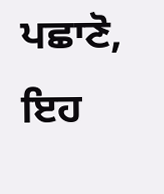ਪਛਾਣੋ, ਇਹ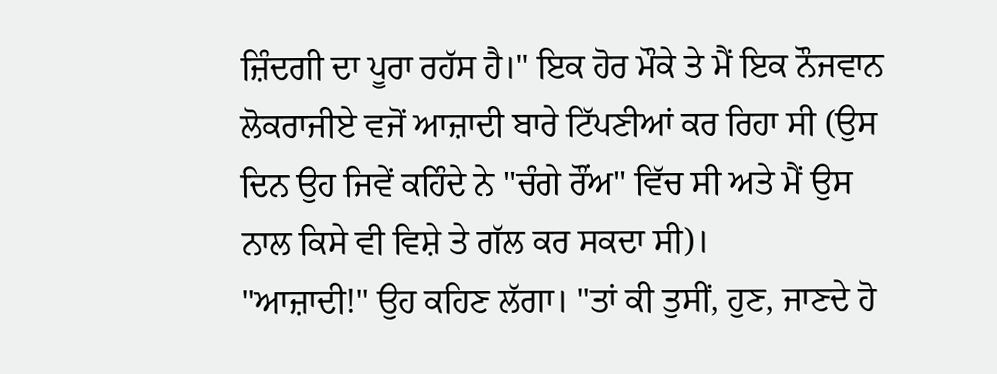ਜ਼ਿੰਦਗੀ ਦਾ ਪੂਰਾ ਰਹੱਸ ਹੈ।" ਇਕ ਹੋਰ ਮੌਕੇ ਤੇ ਮੈਂ ਇਕ ਨੌਜਵਾਨ ਲੋਕਰਾਜੀਏ ਵਜੋਂ ਆਜ਼ਾਦੀ ਬਾਰੇ ਟਿੱਪਣੀਆਂ ਕਰ ਰਿਹਾ ਸੀ (ਉਸ ਦਿਨ ਉਹ ਜਿਵੇਂ ਕਹਿੰਦੇ ਨੇ "ਚੰਗੇ ਰੌਂਅ" ਵਿੱਚ ਸੀ ਅਤੇ ਮੈਂ ਉਸ ਨਾਲ ਕਿਸੇ ਵੀ ਵਿਸ਼ੇ ਤੇ ਗੱਲ ਕਰ ਸਕਦਾ ਸੀ)।
"ਆਜ਼ਾਦੀ!" ਉਹ ਕਹਿਣ ਲੱਗਾ। "ਤਾਂ ਕੀ ਤੁਸੀਂ, ਹੁਣ, ਜਾਣਦੇ ਹੋ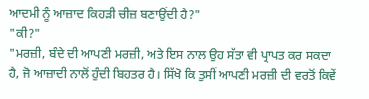ਆਦਮੀ ਨੂੰ ਆਜ਼ਾਦ ਕਿਹੜੀ ਚੀਜ਼ ਬਣਾਉਂਦੀ ਹੈ?"
"ਕੀ?"
"ਮਰਜ਼ੀ, ਬੰਦੇ ਦੀ ਆਪਣੀ ਮਰਜ਼ੀ, ਅਤੇ ਇਸ ਨਾਲ ਉਹ ਸੱਤਾ ਵੀ ਪ੍ਰਾਪਤ ਕਰ ਸਕਦਾ ਹੈ, ਜੋ ਆਜ਼ਾਦੀ ਨਾਲੋਂ ਹੁੰਦੀ ਬਿਹਤਰ ਹੈ। ਸਿੱਖੋ ਕਿ ਤੁਸੀਂ ਆਪਣੀ ਮਰਜ਼ੀ ਦੀ ਵਰਤੋਂ ਕਿਵੇਂ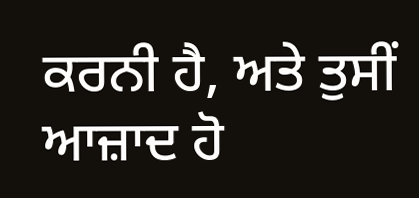ਕਰਨੀ ਹੈ, ਅਤੇ ਤੁਸੀਂ ਆਜ਼ਾਦ ਹੋ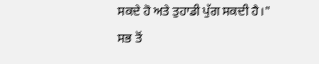ਸਕਦੇ ਹੋ ਅਤੇ ਤੁਹਾਡੀ ਪੁੱਗ ਸਕਦੀ ਹੈ।"
ਸਭ ਤੋਂ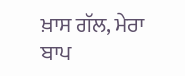ਖ਼ਾਸ ਗੱਲ, ਮੇਰਾ ਬਾਪ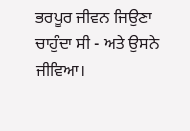ਭਰਪੂਰ ਜੀਵਨ ਜਿਉਣਾ ਚਾਹੁੰਦਾ ਸੀ - ਅਤੇ ਉਸਨੇ ਜੀਵਿਆ।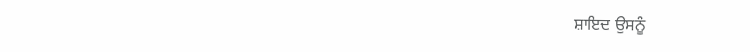ਸ਼ਾਇਦ ਉਸਨੂੰ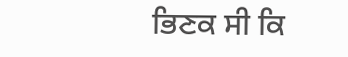ਭਿਣਕ ਸੀ ਕਿ